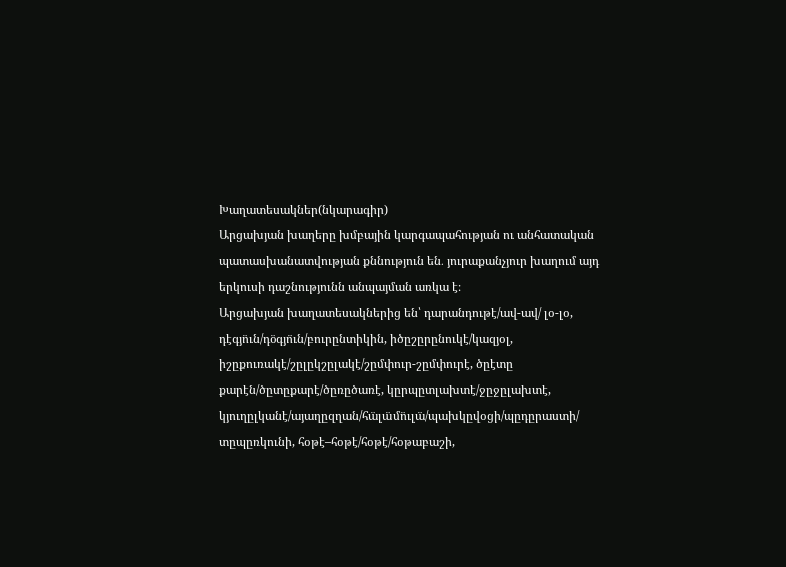Խաղատեսակներ(նկարագիր)
Արցախյան խաղերը խմբային կարգապահության ու անհատական պատասխանատվության քննություն են․ յուրաքանչյուր խաղում այդ երկուսի դաշնությունն անպայման առկա է։
Արցախյան խաղատեսակներից են՝ դարանդութէ/ավ-ավ/ լօ-լօ, դէգյո̈ւն/դօ̈գյո̈ւն/բուրընտիկին, իծըշըրընուկէ/կազյօլ, իշըքուռակէ/շըլըկշըլակէ/շըմփուր-շըմփուրէ, ծըէտը քարէն/ծըտըքարէ/ծըռըծառէ, կըրպըտլախտէ/ջըջըլախտէ, կյուղըլկանէ/այաղըզղան/հա̈լա̈մո̈ւլա̈/պախկըվօցի/պըդըրաստի/ տըպըռկունի, հօթէ–հօթէ/հօթէ/հօթաբաշի,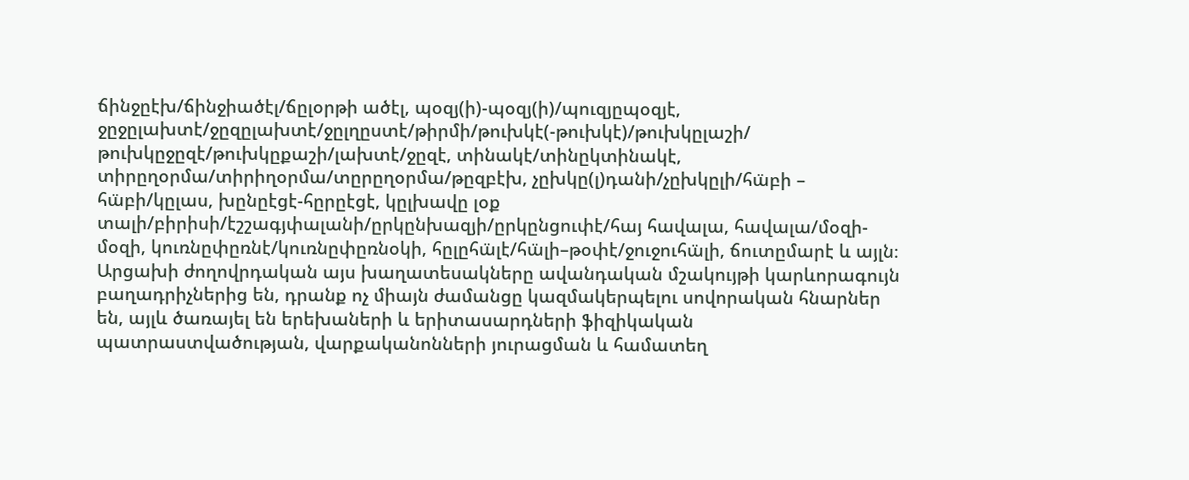ճինջըէխ/ճինջիածէլ/ճըլօրթի ածէլ, պօզյ(ի)-պօզյ(ի)/պուզյըպօզյէ, ջըջըլախտէ/ջըզըլախտէ/ջըլղըստէ/թիրմի/թուխկէ(-թուխկէ)/թուխկըլաշի/ թուխկըջըզէ/թուխկըքաշի/լախտէ/ջըզէ, տինակէ/տինըկտինակէ, տիրըղօրմա/տիրիղօրմա/տըրըղօրմա/թըզբէխ, չըխկը(լ)դանի/չըխկըլի/հա̈բի – հա̈բի/կըլաս, խընըէցէ-հըրըէցէ, կըլխավը լօք տալի/բիրիսի/էշշագյփալանի/ըրկընխազյի/ըրկընցուփէ/հայ հավալա, հավալա/մօզի-մօզի, կուռնըփըռնէ/կուռնըփըռնօկի, հըլըհա̈լէ/հա̈լի–թօփէ/ջուջուհա̈լի, ճուտըմարէ և այլն։
Արցախի ժողովրդական այս խաղատեսակները ավանդական մշակույթի կարևորագույն բաղադրիչներից են, դրանք ոչ միայն ժամանցը կազմակերպելու սովորական հնարներ են, այլև ծառայել են երեխաների և երիտասարդների ֆիզիկական պատրաստվածության, վարքականոնների յուրացման և համատեղ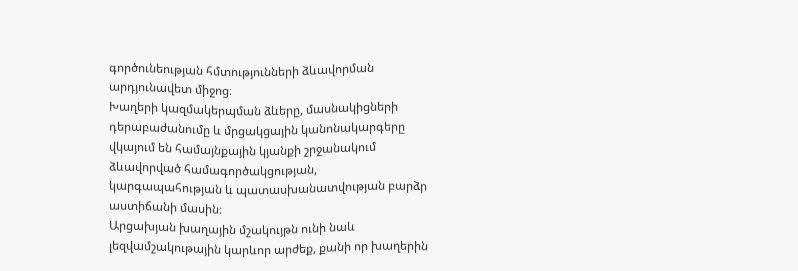գործունեության հմտությունների ձևավորման արդյունավետ միջոց։
Խաղերի կազմակերպման ձևերը, մասնակիցների դերաբաժանումը և մրցակցային կանոնակարգերը վկայում են համայնքային կյանքի շրջանակում ձևավորված համագործակցության, կարգապահության և պատասխանատվության բարձր աստիճանի մասին։
Արցախյան խաղային մշակույթն ունի նաև լեզվամշակութային կարևոր արժեք, քանի որ խաղերին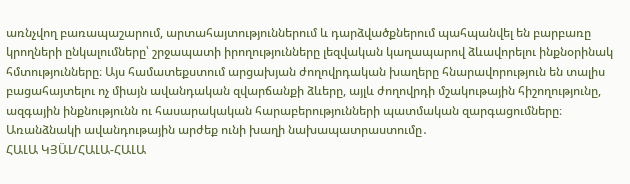առնչվող բառապաշարում, արտահայտություններում և դարձվածքներում պահպանվել են բարբառը կրողների ընկալումները՝ շրջապատի իրողությունները լեզվական կաղապարով ձևավորելու ինքնօրինակ հմտությունները։ Այս համատեքստում արցախյան ժողովրդական խաղերը հնարավորություն են տալիս բացահայտելու ոչ միայն ավանդական զվարճանքի ձևերը, այլև ժողովրդի մշակութային հիշողությունը, ազգային ինքնությունն ու հասարակական հարաբերությունների պատմական զարգացումները։
Առանձնակի ավանդութային արժեք ունի խաղի նախապատրաստումը․
ՀԱԼԱ ԿՅԱ̈Լ/ՀԱԼԱ-ՀԱԼԱ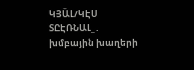ԿՅԱ̈Լ/ԿԷՍ ՏԸԷՌՆԱԼ_․ խմբային խաղերի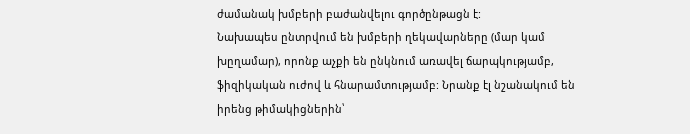ժամանակ խմբերի բաժանվելու գործընթացն է:
Նախապես ընտրվում են խմբերի ղեկավարները (մար կամ խըղամար), որոնք աչքի են ընկնում առավել ճարպկությամբ, ֆիզիկական ուժով և հնարամտությամբ: Նրանք էլ նշանակում են իրենց թիմակիցներին՝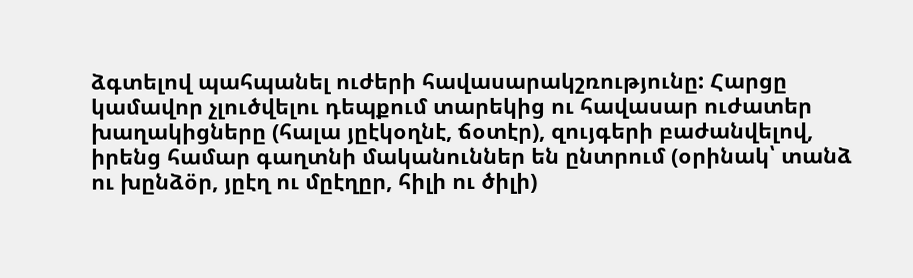ձգտելով պահպանել ուժերի հավասարակշռությունը: Հարցը կամավոր չլուծվելու դեպքում տարեկից ու հավասար ուժատեր խաղակիցները (հալա յըէկօղնէ, ճօտէր), զույգերի բաժանվելով, իրենց համար գաղտնի մականուններ են ընտրում (օրինակ՝ տանձ ու խընձօ̈ր, յըէղ ու մըէղըր, հիլի ու ծիլի)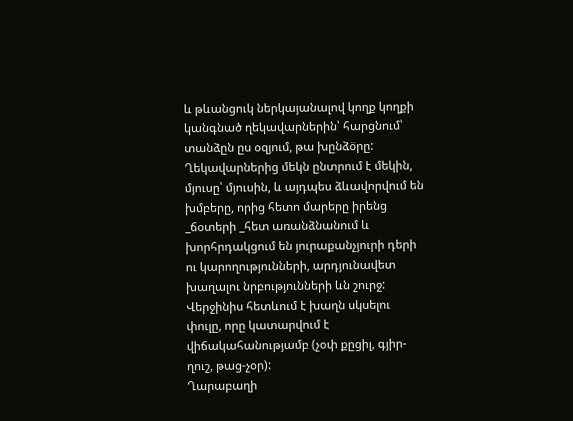և թևանցուկ ներկայանալով կողք կողքի կանգնած ղեկավարներին՝ հարցնում՝ տանձըն ըս օզյում, թա խընձօ̈րը:
Ղեկավարներից մեկն ընտրում է մեկին, մյուսը՝ մյուսին, և այդպես ձևավորվում են խմբերը, որից հետո մարերը իրենց _ճօտերի _հետ առանձնանում և խորհրդակցում են յուրաքանչյուրի դերի ու կարողությունների, արդյունավետ խաղալու նրբությունների ևն շուրջ: Վերջինիս հետևում է խաղն սկսելու փուլը, որը կատարվում է վիճակահանությամբ (չօփ քըցիլ, գյիր-ղուշ, թաց-չօր):
Ղարաբաղի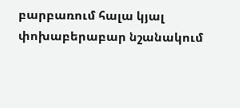բարբառում հալա կյալ փոխաբերաբար նշանակում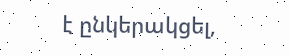է ընկերակցել,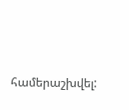համերաշխվել: